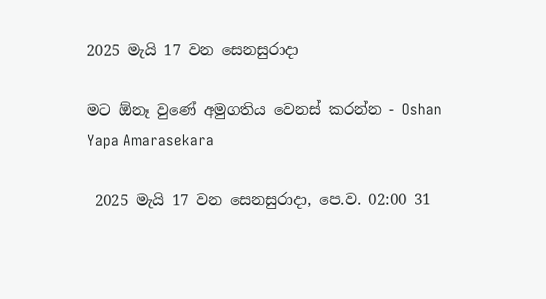2025 මැයි 17 වන සෙනසුරාදා

මට ඕනෑ වුණේ අමුගතිය වෙනස් කරන්න - Oshan Yapa Amarasekara

 2025 මැයි 17 වන සෙනසුරාදා, පෙ.ව. 02:00 31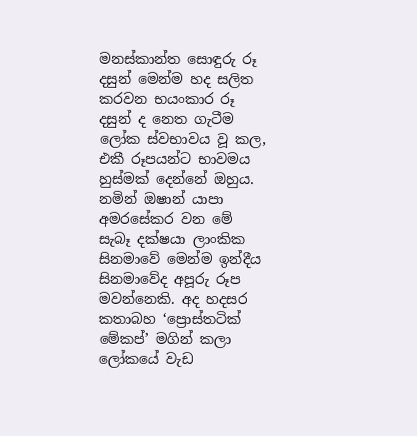මනස්කාන්ත සොඳුරු රූ දසුන් මෙන්ම හද සලිත කරවන භයංකාර රූ දසුන් ද නෙත ගැටීම ලෝක ස්වභාවය වූ කල, එකී රූපයන්ට භාවමය හුස්මක් දෙන්නේ ඔහුය. නමින් ඔෂාන් යාපා අමරසේකර වන මේ සැබෑ දක්ෂයා ලාංකික සිනමාවේ මෙන්ම ඉන්දීය සිනමාවේද අපූරු රූප මවන්නෙකි. අද හදසර කතාබහ ‘ප්‍රොස්තටික් මේකප්’ මගින් කලා ලෝකයේ වැඩ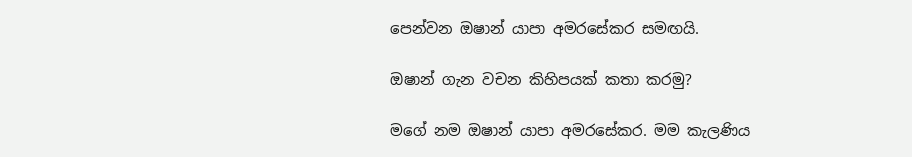පෙන්වන ඔෂාන් යාපා අමරසේකර සමඟයි.

ඔෂාන් ගැන වචන කිහිපයක් කතා කරමු?

මගේ නම ඔෂාන් යාපා අමරසේකර. මම කැලණිය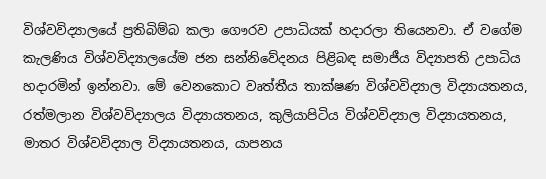විශ්වවිද්‍යාලයේ ප්‍රතිබිම්බ කලා ගෞරව උපාධියක් හදාරලා තියෙනවා. ඒ වගේම කැලණිය විශ්වවිද්‍යාලයේම ජන සන්නිවේදනය පිළිබඳ සමාජීය විද්‍යාපති උපාධිය හදාරමින් ඉන්නවා. මේ වෙනකොට වෘත්තීය තාක්ෂණ විශ්වවිද්‍යාල විද්‍යායතනය, රත්මලාන විශ්වවිද්‍යාලය විද්‍යායතනය, කුලියාපිටිය විශ්වවිද්‍යාල විද්‍යායතනය, මාතර විශ්වවිද්‍යාල විද්‍යායතනය, යාපනය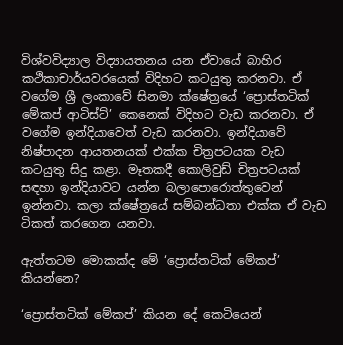විශ්වවිද්‍යාල විද්‍යායතනය යන ඒවායේ බාහිර කථිකාචාර්යවරයෙක් විදිහට කටයුතු කරනවා. ඒ වගේම ශ්‍රී ලංකාවේ සිනමා ක්ෂේත්‍රයේ ‘ප්‍රොස්තටික් මේකප් ආටිස්ට්’ කෙනෙක් විදිහට වැඩ කරනවා. ඒ වගේම ඉන්දියාවෙත් වැඩ කරනවා. ඉන්දියාවේ නිෂ්පාදන ආයතනයක් එක්ක චිත්‍රපටයක වැඩ කටයුතු සිදු කළා. මෑතකදී කොලිවුඩ් චිත්‍රපටයක් සඳහා ඉන්දියාවට යන්න බලාපොරොත්තුවෙන් ඉන්නවා. කලා ක්ෂේත්‍රයේ සම්බන්ධතා එක්ක ඒ වැඩ ටිකත් කරගෙන යනවා.

ඇත්තටම මොකක්ද මේ ‘ප්‍රොස්තටික් මේකප්’ කියන්නෙ?

‘ප්‍රොස්තටික් මේකප්’ කියන දේ කෙටියෙන්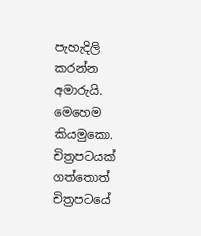පැහැදිලි කරන්න අමාරුයි. මෙහෙම කියමුකො. චිත්‍රපටයක් ගත්තොත් චිත්‍රපටයේ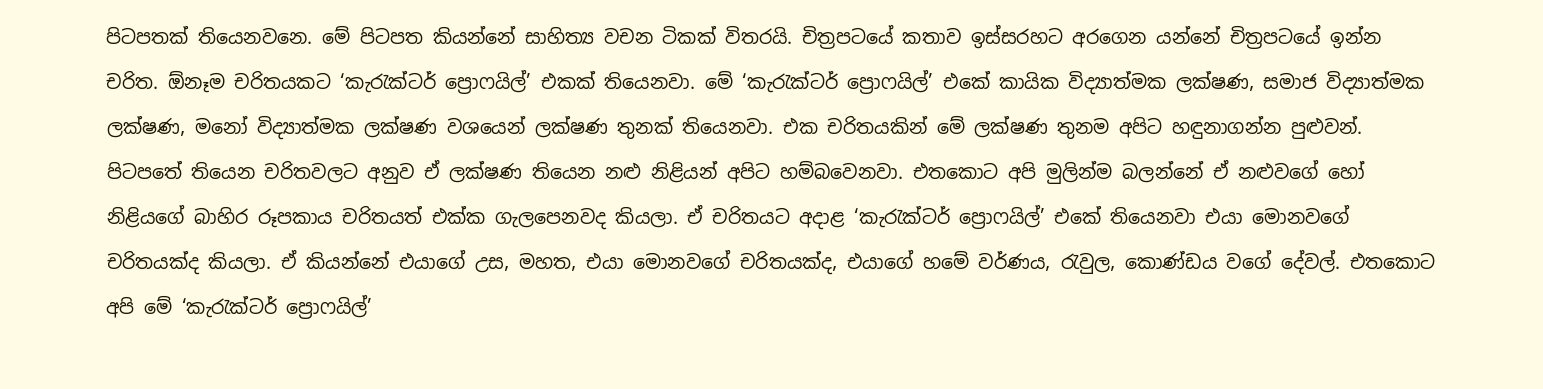පිටපතක් තියෙනවනෙ. මේ පිටපත කියන්නේ සාහිත්‍ය වචන ටිකක් විතරයි. චිත්‍රපටයේ කතාව ඉස්සරහට අරගෙන යන්නේ චිත්‍රපටයේ ඉන්න චරිත. ඕනෑම චරිතයකට ‘කැරැක්ටර් ප්‍රොෆයිල්’ එකක් තියෙනවා. මේ ‘කැරැක්ටර් ප්‍රොෆයිල්’ එකේ කායික විද්‍යාත්මක ලක්ෂණ, සමාජ විද්‍යාත්මක ලක්ෂණ, මනෝ විද්‍යාත්මක ලක්ෂණ වශයෙන් ලක්ෂණ තුනක් තියෙනවා. එක චරිතයකින් මේ ලක්ෂණ තුනම අපිට හඳුනාගන්න පුළුවන්. පිටපතේ තියෙන චරිතවලට අනුව ඒ ලක්ෂණ තියෙන නළු නිළියන් අපිට හම්බවෙනවා. එතකොට අපි මුලින්ම බලන්නේ ඒ නළුවගේ හෝ නිළියගේ බාහිර රූපකාය චරිතයත් එක්ක ගැලපෙනවද කියලා. ඒ චරිතයට අදාළ ‘කැරැක්ටර් ප්‍රොෆයිල්’ එකේ තියෙනවා එයා මොනවගේ චරිතයක්ද කියලා. ඒ කියන්නේ එයාගේ උස, මහත, එයා මොනවගේ චරිතයක්ද, එයාගේ හමේ වර්ණය, රැවුල, කොණ්ඩය වගේ දේවල්. එතකොට අපි මේ ‘කැරැක්ටර් ප්‍රොෆයිල්’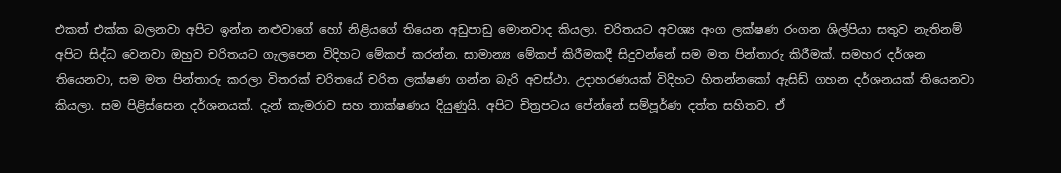එකත් එක්ක බලනවා අපිට ඉන්න නළුවාගේ හෝ නිළියගේ තියෙන අඩුපාඩු මොනවාද කියලා. චරිතයට අවශ්‍ය අංග ලක්ෂණ රංගන ශිල්පියා සතුව නැතිනම් අපිට සිද්ධ වෙනවා ඔහුව චරිතයට ගැලපෙන විදිහට මේකප් කරන්න. සාමාන්‍ය මේකප් කිරීමකදී සිදුවන්නේ සම මත පින්තාරු කිරීමක්. සමහර දර්ශන තියෙනවා, සම මත පින්තාරු කරලා විතරක් චරිතයේ චරිත ලක්ෂණ ගන්න බැරි අවස්ථා. උදාහරණයක් විදිහට හිතන්නකෝ ඇසිඩ් ගහන දර්ශනයක් තියෙනවා කියලා. සම පිළිස්සෙන දර්ශනයක්. දැන් කැමරාව සහ තාක්ෂණය දියුණුයි. අපිට චිත්‍රපටය පේන්නේ සම්පූර්ණ දත්ත සහිතව. ඒ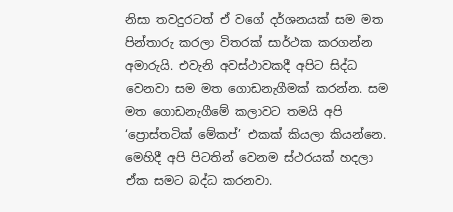නිසා තවදුරටත් ඒ වගේ දර්ශනයක් සම මත පින්තාරු කරලා විතරක් සාර්ථක කරගන්න අමාරුයි. එවැනි අවස්ථාවකදී අපිට සිද්ධ වෙනවා සම මත ගොඩනැගීමක් කරන්න. සම මත ගොඩනැගීමේ කලාවට තමයි අපි ‘ප්‍රොස්තටික් මේකප්’ එකක් කියලා කියන්නෙ. මෙහිදී අපි පිටතින් වෙනම ස්ථරයක් හදලා ඒක සමට බද්ධ කරනවා.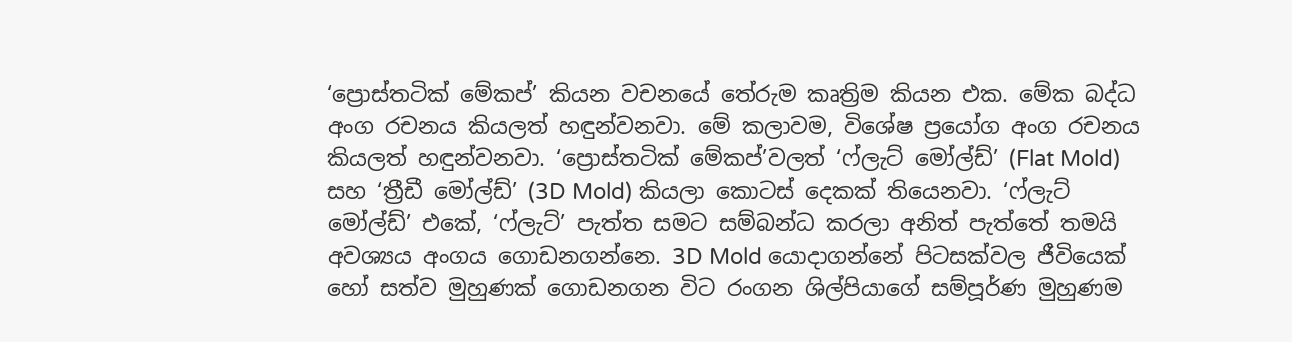‘ප්‍රොස්තටික් මේකප්’ කියන වචනයේ තේරුම කෘත්‍රිම කියන එක. මේක බද්ධ අංග රචනය කියලත් හඳුන්වනවා. මේ කලාවම, විශේෂ ප්‍රයෝග අංග රචනය කියලත් හඳුන්වනවා. ‘ප්‍රොස්තටික් මේකප්’වලත් ‘ෆ්ලැට් මෝල්ඩ්’ (Flat Mold) සහ ‘ත්‍රීඩී මෝල්ඩ්’ (3D Mold) කියලා කොටස් දෙකක් තියෙනවා. ‘ෆ්ලැට් මෝල්ඩ්’ එකේ, ‘ෆ්ලැට්’ පැත්ත සමට සම්බන්ධ කරලා අනිත් පැත්තේ තමයි අවශ්‍යය අංගය ගොඩනගන්නෙ. 3D Mold යොදාගන්නේ පිටසක්වල ජීවියෙක් හෝ සත්ව මුහුණක් ගොඩනගන විට රංගන ශිල්පියාගේ සම්පූර්ණ මුහුණම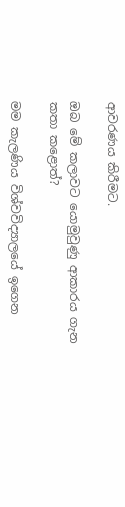ආවරණය කිරීමට.

ඔබ මේ කලාවට යොමුවුණු ආකාරය ගැන කතා කළොත්?

මම කැලණිය විශ්වවිද්‍යාලයේ ඉගෙන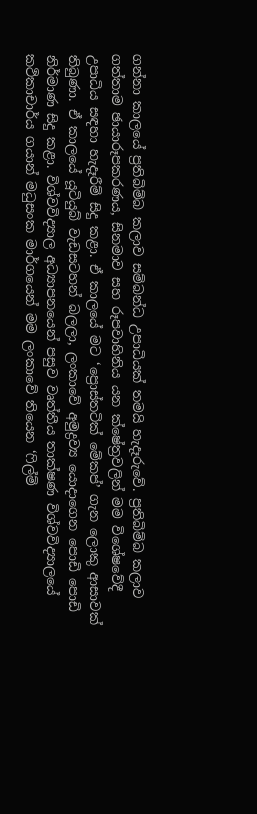ගන්නා කාලයේ ප්‍රතිබිම්බ කලාව සම්බන්ධ උපාධියක් තමයි හැදෑරුවේ. ප්‍රතිබිම්බ කලාව ගත්තාම ඡායාරූපකරණය, සිනමාව සහ රූපවාහිනිය යන ක්ෂේත්‍රවලින් මම විශේෂවේදී උපාධිය සඳහා හැදෑරීම් සිදු කළා. ඒ කාලයේ මට ‘ප්‍රොස්තටික් මේකප්’ ගැන ලොකු ආසාවක් තිබුණා. ඒ කාලයේ යූටියුබ් වැඩසටහන් බලලා, ලංකාවේ අමුද්‍රව්‍ය යොදාගෙන පොඩි පොඩි නිර්මාණ සිදු කළා. විශ්වවිද්‍යාල අධ්‍යාපනයෙන් පසුව වෘත්තීය තාක්ෂණ විශ්වවිද්‍යාලයේ කථිකාචාර්ය ගයාන් මධුසංක මාර්ගයෙන් මම ලංකාවේ තියෙන ‘ෆිල්ම්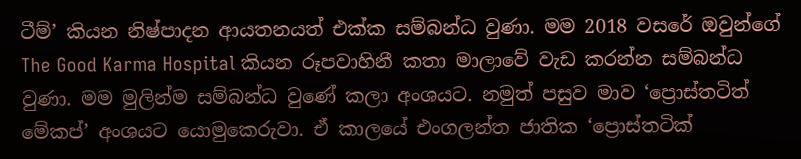ටීම්’ කියන නිෂ්පාදන ආයතනයත් එක්ක සම්බන්ධ වුණා. මම 2018 වසරේ ඔවුන්ගේ The Good Karma Hospital කියන රූපවාහිනී කතා මාලාවේ වැඩ කරන්න සම්බන්ධ වුණා. මම මුලින්ම සම්බන්ධ වුණේ කලා අංශයට. නමුත් පසුව මාව ‘ප්‍රොස්තටිත් මේකප්’ අංශයට යොමුකෙරුවා. ඒ කාලයේ එංගලන්ත ජාතික ‘ප්‍රොස්තටික්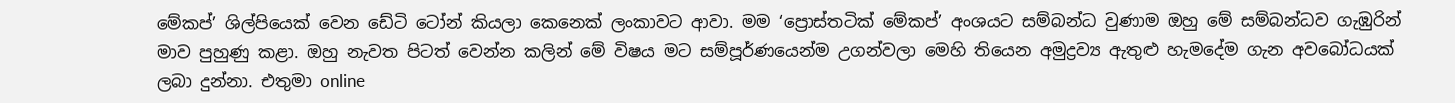මේකප්’ ශිල්පියෙක් වෙන ඩේටි ටෝන් කියලා කෙනෙක් ලංකාවට ආවා. මම ‘ප්‍රොස්තටික් මේකප්’ අංශයට සම්බන්ධ වුණාම ඔහු මේ සම්බන්ධව ගැඹුරින් මාව පුහුණු කළා. ඔහු නැවත පිටත් වෙන්න කලින් මේ විෂය මට සම්පූර්ණයෙන්ම උගන්වලා මෙහි තියෙන අමුද්‍රව්‍ය ඇතුළු හැමදේම ගැන අවබෝධයක් ලබා දුන්නා. එතුමා online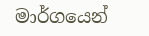මාර්ගයෙන්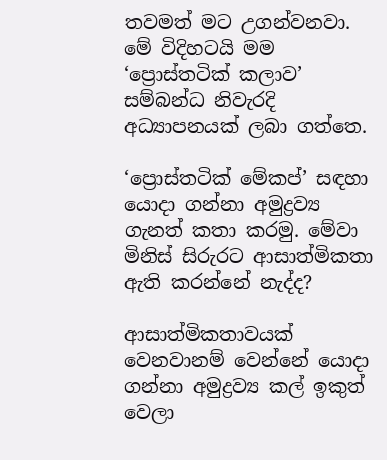තවමත් මට උගන්වනවා. මේ විදිහටයි මම ‘ප්‍රොස්තටික් කලාව’ සම්බන්ධ නිවැරදි අධ්‍යාපනයක් ලබා ගත්තෙ.

‘ප්‍රොස්තටික් මේකප්’ සඳහා යොදා ගන්නා අමුද්‍රව්‍ය ගැනත් කතා කරමු. මේවා මිනිස් සිරුරට ආසාත්මිකතා ඇති කරන්නේ නැද්ද?

ආසාත්මිකතාවයක් වෙනවානම් වෙන්නේ යොදා ගන්නා අමුද්‍රව්‍ය කල් ඉකුත් වෙලා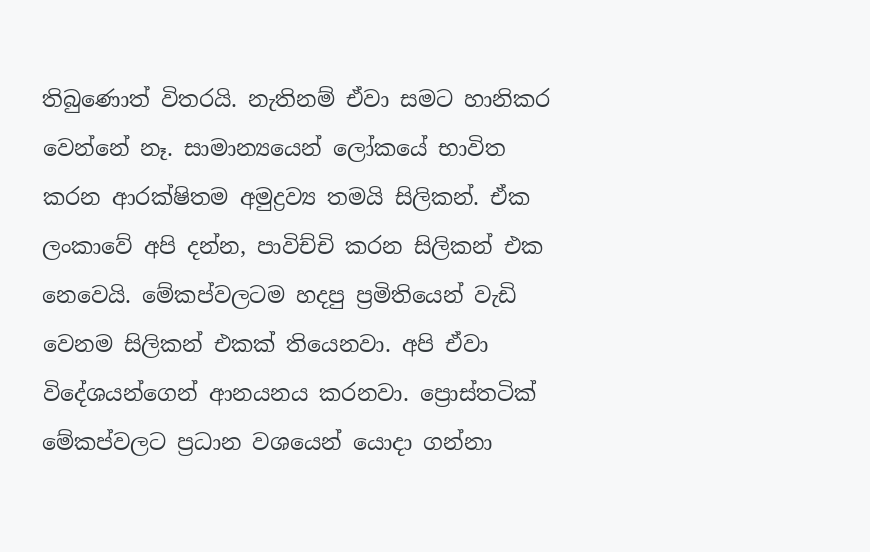තිබුණොත් විතරයි. නැතිනම් ඒවා සමට හානිකර වෙන්නේ නෑ. සාමාන්‍යයෙන් ලෝකයේ භාවිත කරන ආරක්ෂිතම අමුද්‍රව්‍ය තමයි සිලිකන්. ඒක ලංකාවේ අපි දන්න, පාවිච්චි කරන සිලිකන් එක නෙවෙයි. මේකප්වලටම හදපු ප්‍රමිතියෙන් වැඩි වෙනම සිලිකන් එකක් තියෙනවා. අපි ඒවා විදේශයන්ගෙන් ආනයනය කරනවා. ප්‍රොස්තටික් මේකප්වලට ප්‍රධාන වශයෙන් යොදා ගන්නා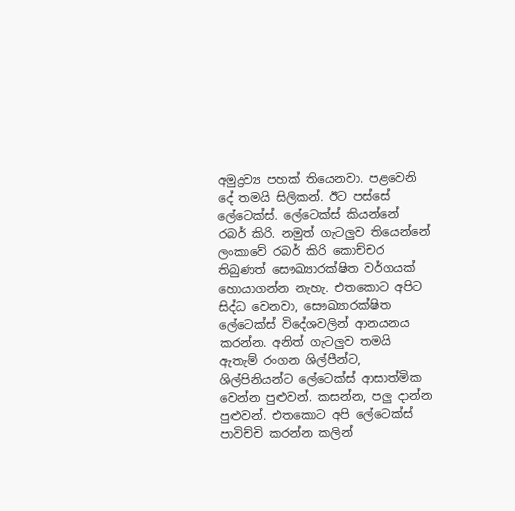අමුද්‍රව්‍ය පහක් තියෙනවා. පළවෙනි දේ තමයි සිලිකන්. ඊට පස්සේ ලේටෙක්ස්. ලේටෙක්ස් කියන්නේ රබර් කිරි. නමුත් ගැටලු‍ව තියෙන්නේ ලංකාවේ රබර් කිරි කොච්චර තිබුණත් සෞඛ්‍යාරක්ෂිත වර්ගයක් හොයාගන්න නැහැ. එතකොට අපිට සිද්ධ වෙනවා, සෞඛ්‍යාරක්ෂිත ලේටෙක්ස් විදේශවලින් ආනයනය කරන්න. අනිත් ගැටලු‍ව තමයි ඇතැම් රංගන ශිල්පීන්ට, ශිල්පිනියන්ට ලේටෙක්ස් ආසාත්මික වෙන්න පුළුවන්. කසන්න, පලු‍ දාන්න පුළුවන්. එතකොට අපි ලේටෙක්ස් පාවිච්චි කරන්න කලින්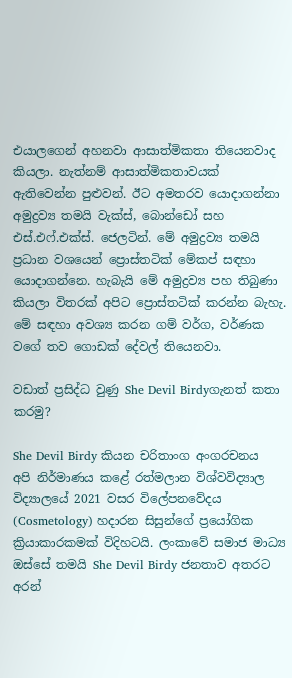එයාලගෙන් අහනවා ආසාත්මිකතා තියෙනවාද කියලා. නැත්නම් ආසාත්මිකතාවයක් ඇතිවෙන්න පුළුවන්. ඊට අමතරව යොදාගන්නා අමුද්‍රව්‍ය තමයි වැක්ස්, බොන්ඩෝ සහ එස්.එෆ්.එක්ස්. ජෙලටින්. මේ අමුද්‍රව්‍ය තමයි ප්‍රධාන වශයෙන් ප්‍රොස්තටික් මේකප් සඳහා යොදාගන්නෙ. හැබැයි මේ අමුද්‍රව්‍ය පහ තිබුණා කියලා විතරක් අපිට ප්‍රොස්තටික් කරන්න බැහැ. මේ සඳහා අවශ්‍ය කරන ගම් වර්ග, වර්ණක වගේ තව ගොඩක් දේවල් තියෙනවා.

වඩාත් ප්‍රසිද්ධ වුණු She Devil Birdyගැනත් කතා කරමු?

She Devil Birdy කියන චරිතාංග අංගරචනය අපි නිර්මාණය කළේ රත්මලාන විශ්වවිද්‍යාල විද්‍යාලයේ 2021 වසර විලේපනවේදය (Cosmetology) හදාරන සිසුන්ගේ ප්‍රයෝගික ක්‍රියාකාරකමක් විදිහටයි. ලංකාවේ සමාජ මාධ්‍ය ඔස්සේ තමයි She Devil Birdy ජනතාව අතරට අරන්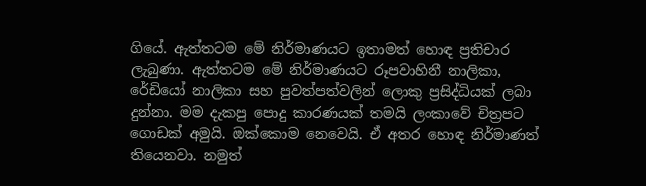ගියේ. ඇත්තටම මේ නිර්මාණයට ඉතාමත් හොඳ ප්‍රතිචාර ලැබුණා. ඇත්තටම මේ නිර්මාණයට රූපවාහිනී නාලිකා, රේඩියෝ නාලිකා සහ පුවත්පත්වලින් ලොකු ප්‍රසිද්ධියක් ලබා දුන්නා. මම දැකපු පොදු කාරණයක් තමයි ලංකාවේ චිත්‍රපට ගොඩක් අමුයි. ඔක්කොම නෙවෙයි. ඒ අතර හොඳ නිර්මාණත් තියෙනවා. නමුත්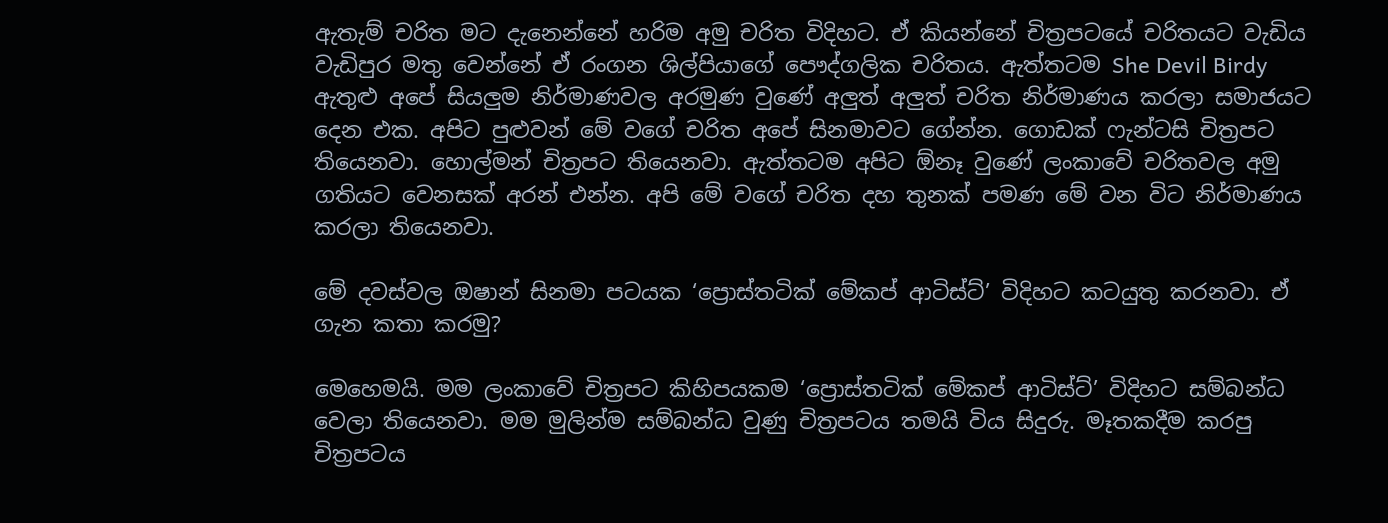ඇතැම් චරිත මට දැනෙන්නේ හරිම අමු චරිත විදිහට. ඒ කියන්නේ චිත්‍රපටයේ චරිතයට වැඩිය වැඩිපුර මතු වෙන්නේ ඒ රංගන ශිල්පියාගේ පෞද්ගලික චරිතය. ඇත්තටම She Devil Birdy ඇතුළු අපේ සියලු‍ම නිර්මාණවල අරමුණ වුණේ අලු‍ත් අලු‍ත් චරිත නිර්මාණය කරලා සමාජයට දෙන එක. අපිට පුළුවන් මේ වගේ චරිත අපේ සිනමාවට ගේන්න. ගොඩක් ෆැන්ටසි චිත්‍රපට තියෙනවා. හොල්මන් චිත්‍රපට තියෙනවා. ඇත්තටම අපිට ඕනෑ වුණේ ලංකාවේ චරිතවල අමු ගතියට වෙනසක් අරන් එන්න. අපි මේ වගේ චරිත දහ තුනක් පමණ මේ වන විට නිර්මාණය කරලා තියෙනවා.

මේ දවස්වල ඔෂාන් සිනමා පටයක ‘ප්‍රොස්තටික් මේකප් ආටිස්ට්’ විදිහට කටයුතු කරනවා. ඒ ගැන කතා කරමු?

මෙහෙමයි. මම ලංකාවේ චිත්‍රපට කිහිපයකම ‘ප්‍රොස්තටික් මේකප් ආටිස්ට්’ විදිහට සම්බන්ධ වෙලා තියෙනවා. මම මුලින්ම සම්බන්ධ වුණු චිත්‍රපටය තමයි විය සිදුරු. මෑතකදීම කරපු චිත්‍රපටය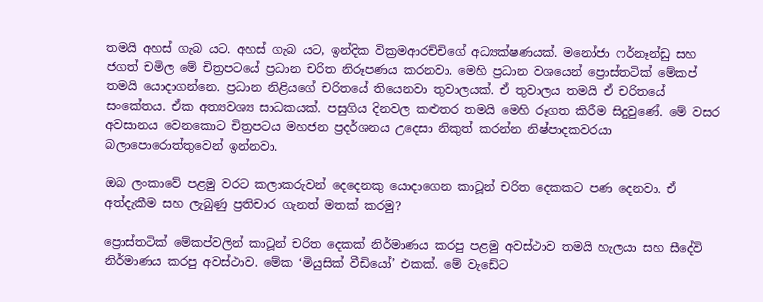තමයි අහස් ගැබ යට. අහස් ගැබ යට, ඉන්දික වික්‍රමආරච්චිගේ අධ්‍යක්ෂණයක්. මනෝජා ෆර්නෑන්ඩු සහ ජගත් චමිල මේ චිත්‍රපටයේ ප්‍රධාන චරිත නිරූපණය කරනවා. මෙහි ප්‍රධාන වශයෙන් ප්‍රොස්තටික් මේකප් තමයි යොදාගන්නෙ. ප්‍රධාන නිළියගේ චරිතයේ තියෙනවා තුවාලයක්. ඒ තුවාලය තමයි ඒ චරිතයේ සංකේතය. ඒක අත්‍යවශ්‍ය සාධකයක්. පසුගිය දිනවල කළුතර තමයි මෙහි රූගත කිරීම සිදුවුණේ. මේ වසර අවසානය වෙනකොට චිත්‍රපටය මහජන ප්‍රදර්ශනය උදෙසා නිකුත් කරන්න නිෂ්පාදකවරයා බලාපොරොත්තුවෙන් ඉන්නවා.

ඔබ ලංකාවේ පළමු වරට කලාකරුවන් දෙදෙනකු යොදාගෙන කාටූන් චරිත දෙකකට පණ දෙනවා. ඒ අත්දැකීම සහ ලැබුණු ප්‍රතිචාර ගැනත් මතක් කරමු?

ප්‍රොස්තටික් මේකප්වලින් කාටූන් චරිත දෙකක් නිර්මාණය කරපු පළමු අවස්ථාව තමයි හැලයා සහ සීදේවි නිර්මාණය කරපු අවස්ථාව. මේක ‘මියුසික් වීඩියෝ’ එකක්. මේ වැඩේට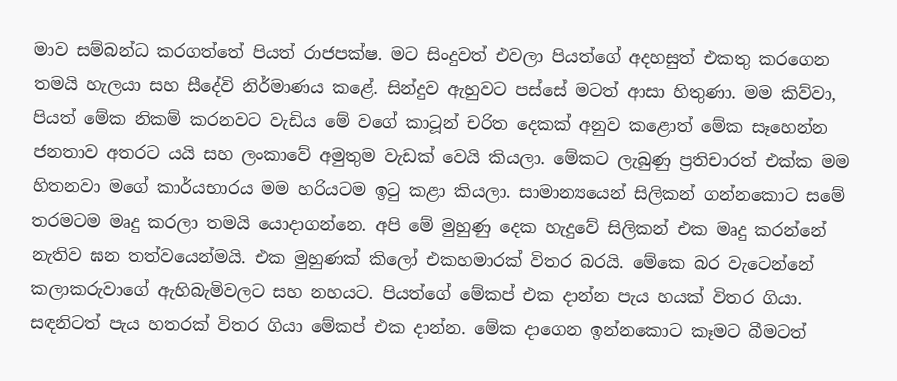මාව සම්බන්ධ කරගත්තේ පියත් රාජපක්ෂ. මට සිංදුවත් එවලා පියත්ගේ අදහසුත් එකතු කරගෙන තමයි හැලයා සහ සීදේවි නිර්මාණය කළේ. සින්දුව ඇහුවට පස්සේ මටත් ආසා හිතුණා. මම කිව්වා, පියත් මේක නිකම් කරනවට වැඩිය මේ වගේ කාටූන් චරිත දෙකක් අනුව කළොත් මේක සෑහෙන්න ජනතාව අතරට යයි සහ ලංකාවේ අමුතුම වැඩක් වෙයි කියලා. මේකට ලැබුණු ප්‍රතිචාරත් එක්ක මම හිතනවා මගේ කාර්යභාරය මම හරියටම ඉටු කළා කියලා. සාමාන්‍යයෙන් සිලිකන් ගන්නකොට සමේ තරමටම මෘදු කරලා තමයි යොදාගන්නෙ. අපි මේ මුහුණු දෙක හැදුවේ සිලිකන් එක මෘදු කරන්නේ නැතිව ඝන තත්වයෙන්මයි. එක මුහුණක් කිලෝ එකහමාරක් විතර බරයි. මේකෙ බර වැටෙන්නේ කලාකරුවාගේ ඇහිබැමිවලට සහ නහයට. පියත්ගේ මේකප් එක දාන්න පැය හයක් විතර ගියා. සඳනිටත් පැය හතරක් විතර ගියා මේකප් එක දාන්න. මේක දාගෙන ඉන්නකොට කෑමට බීමටත්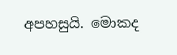අපහසුයි. මොකද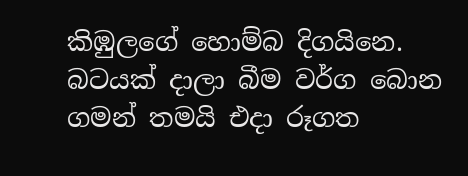කිඹුලගේ හොම්බ දිගයිනෙ. බටයක් දාලා බීම වර්ග බොන ගමන් තමයි එදා රූගත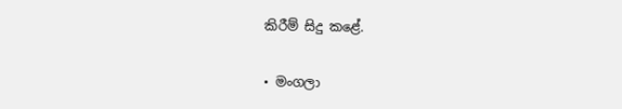කිරීම් සිදු කළේ.

• මංගලා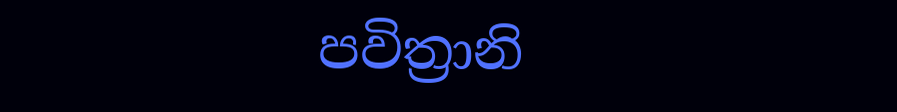පවිත්‍රානි